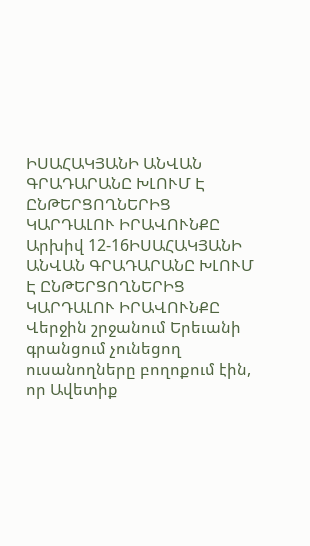ԻՍԱՀԱԿՅԱՆԻ ԱՆՎԱՆ ԳՐԱԴԱՐԱՆԸ ԽԼՈՒՄ Է ԸՆԹԵՐՑՈՂՆԵՐԻՑ ԿԱՐԴԱԼՈՒ ԻՐԱՎՈՒՆՔԸ
Արխիվ 12-16ԻՍԱՀԱԿՅԱՆԻ ԱՆՎԱՆ ԳՐԱԴԱՐԱՆԸ ԽԼՈՒՄ Է ԸՆԹԵՐՑՈՂՆԵՐԻՑ
ԿԱՐԴԱԼՈՒ ԻՐԱՎՈՒՆՔԸ
Վերջին շրջանում Երեւանի գրանցում չունեցող ուսանողները բողոքում էին, որ Ավետիք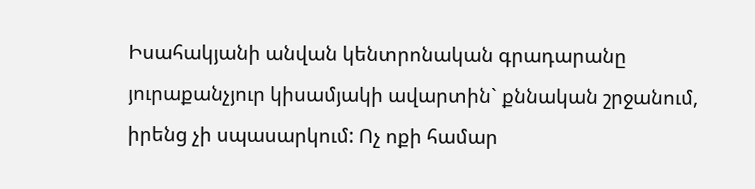Իսահակյանի անվան կենտրոնական գրադարանը յուրաքանչյուր կիսամյակի ավարտին` քննական շրջանում, իրենց չի սպասարկում: Ոչ ոքի համար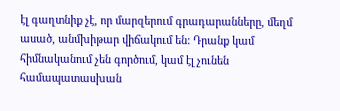էլ գաղտնիք չէ, որ մարզերում գրադարանները, մեղմ ասած, անմխիթար վիճակում են: Դրանք կամ հիմնականում չեն գործում, կամ էլ չունեն համապատասխան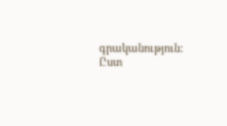գրականություն: Ըստ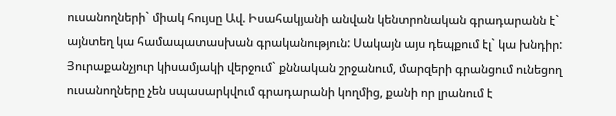ուսանողների` միակ հույսը Ավ. Իսահակյանի անվան կենտրոնական գրադարանն է` այնտեղ կա համապատասխան գրականություն: Սակայն այս դեպքում էլ` կա խնդիր: Յուրաքանչյուր կիսամյակի վերջում` քննական շրջանում, մարզերի գրանցում ունեցող ուսանողները չեն սպասարկվում գրադարանի կողմից, քանի որ լրանում է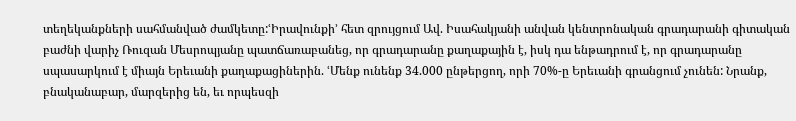տեղեկանքների սահմանված ժամկետը:ՙԻրավունքի՚ հետ զրույցում Ավ. Իսահակյանի անվան կենտրոնական գրադարանի գիտական բաժնի վարիչ Ռուզան Մեսրոպյանը պատճառաբանեց, որ գրադարանը քաղաքային է, իսկ դա ենթադրում է, որ գրադարանը սպասարկում է միայն Երեւանի քաղաքացիներին. ՙՄենք ունենք 34.000 ընթերցող, որի 70%-ը Երեւանի գրանցում չունեն: Նրանք, բնականաբար, մարզերից են, եւ որպեսզի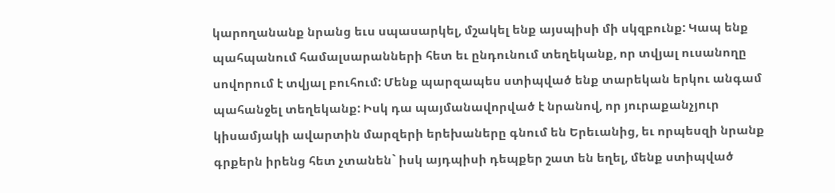կարողանանք նրանց եւս սպասարկել, մշակել ենք այսպիսի մի սկզբունք: Կապ ենք պահպանում համալսարանների հետ եւ ընդունում տեղեկանք, որ տվյալ ուսանողը սովորում է տվյալ բուհում: Մենք պարզապես ստիպված ենք տարեկան երկու անգամ պահանջել տեղեկանք: Իսկ դա պայմանավորված է նրանով, որ յուրաքանչյուր կիսամյակի ավարտին մարզերի երեխաները գնում են Երեւանից, եւ որպեսզի նրանք գրքերն իրենց հետ չտանեն` իսկ այդպիսի դեպքեր շատ են եղել, մենք ստիպված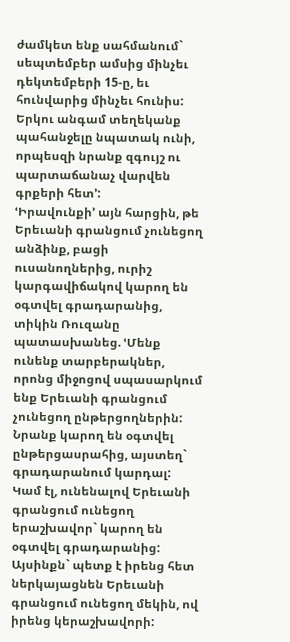ժամկետ ենք սահմանում` սեպտեմբեր ամսից մինչեւ դեկտեմբերի 15-ը, եւ հունվարից մինչեւ հունիս: Երկու անգամ տեղեկանք պահանջելը նպատակ ունի, որպեսզի նրանք զգույշ ու պարտաճանաչ վարվեն գրքերի հետ՚:
ՙԻրավունքի՚ այն հարցին, թե Երեւանի գրանցում չունեցող անձինք, բացի ուսանողներից, ուրիշ կարգավիճակով կարող են օգտվել գրադարանից, տիկին Ռուզանը պատասխանեց. ՙՄենք ունենք տարբերակներ, որոնց միջոցով սպասարկում ենք Երեւանի գրանցում չունեցող ընթերցողներին: Նրանք կարող են օգտվել ընթերցասրահից, այստեղ` գրադարանում կարդալ: Կամ էլ, ունենալով Երեւանի գրանցում ունեցող երաշխավոր` կարող են օգտվել գրադարանից: Այսինքն` պետք է իրենց հետ ներկայացնեն Երեւանի գրանցում ունեցող մեկին, ով իրենց կերաշխավորի: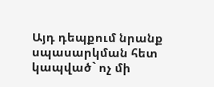Այդ դեպքում նրանք սպասարկման հետ կապված` ոչ մի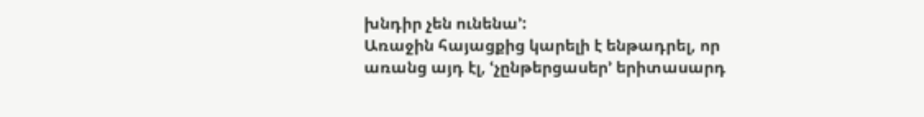խնդիր չեն ունենա՚:
Առաջին հայացքից կարելի է ենթադրել, որ առանց այդ էլ, ՙչընթերցասեր՚ երիտասարդ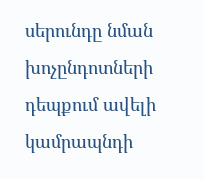սերունդը նման խոչընդոտների դեպքում ավելի կամրապնդի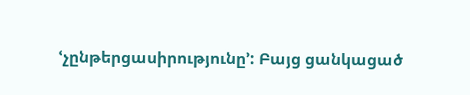ՙչընթերցասիրությունը՚: Բայց ցանկացած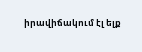իրավիճակում էլ ելք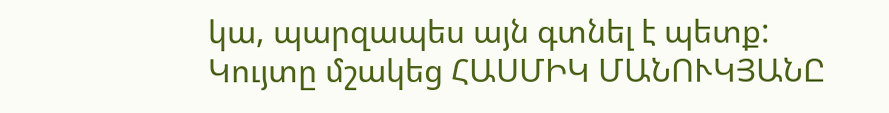կա, պարզապես այն գտնել է պետք:
Կույտը մշակեց ՀԱՍՄԻԿ ՄԱՆՈՒԿՅԱՆԸ